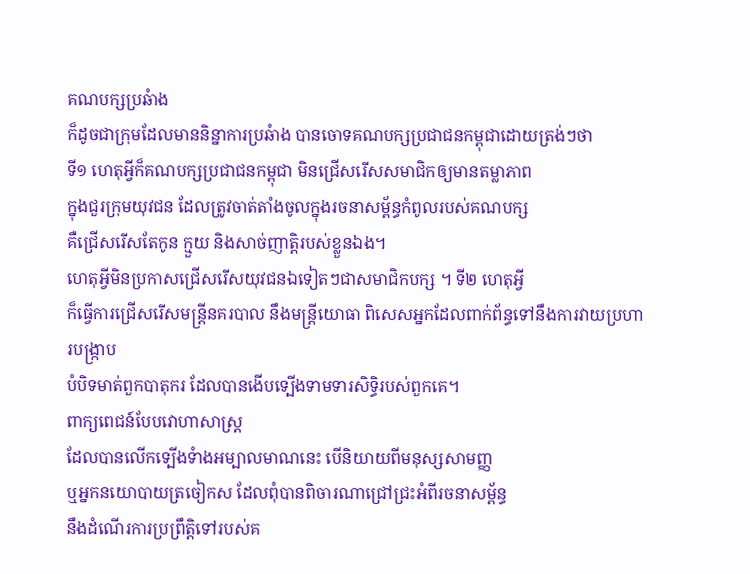គណបក្សប្រឆំាង
ក៏ដូចជាក្រុមដែលមាននិន្នាការប្រឆំាង បានចោទគណបក្សប្រជាជនកម្ពុជាដោយត្រង់ៗថា
ទី១ ហេតុអ្វីក៏គណបក្សប្រជាជនកម្ពុជា មិនជ្រើសរើសសមាជិកឲ្យមានតម្លាភាព
ក្នុងជួរក្រុមយុវជន ដែលត្រូវចាត់តាំងចូលក្នុងរចនាសម្ព័ន្ធកំពូលរបស់គណបក្ស
គឺជ្រើសរើសតែកូន ក្មួយ និងសាច់ញាត្ដិរបស់ខ្លួនឯង។
ហេតុអ្វីមិនប្រកាសជ្រើសរើសយុវជនឯទៀតៗជាសមាជិកបក្ស ។ ទី២ ហេតុអី្វ
ក៏ធ្វើការជ្រើសរើសមន្រ្ដីនគរបាល នឹងមន្រ្ដីយោធា ពិសេសអ្នកដែលពាក់ព័ន្ធទៅនឹងការវាយប្រហារបង្រ្កាប
បំបិទមាត់ពួកបាតុករ ដែលបានងើបទ្បើងទាមទារសិទ្ធិរបស់ពួកគេ។
ពាក្យពេជន៍បែបវោហាសាស្រ្ដ
ដែលបានលើកទ្បើងទំាងអម្បាលមាណនេះ បើនិយាយពីមនុស្សសាមញ្ញ
ឬអ្នកនយោបាយត្រចៀកស ដែលពុំបានពិចារណាជ្រៅជ្រះអំពីរចនាសម្ព័ន្ធ
នឹងដំណើរការប្រព្រឹត្ដិទៅរបស់គ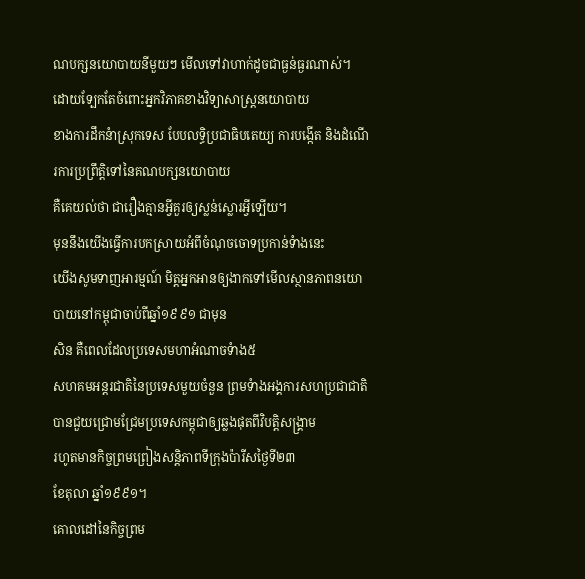ណបក្សនយោបាយនីមួយៗ មើលទៅវាហាក់ដូចជាធ្ងន់ធ្ងរណាស់។
ដោយទ្បែកតែចំពោះអ្នកវិភាគខាងវិទ្យាសាស្រ្ដនយោបាយ
ខាងការដឹកនំាស្រុកទេស បែបលទ្ធិប្រជាធិបតេយ្យ ការបង្កើត និងដំណើរការប្រព្រឹត្ដិទៅនៃគណបក្សនយោបាយ
គឺគេយល់ថា ជារឿងគ្មានអ្វីគួរឲ្យស្លន់ស្លោរអ្វីទ្បើយ។
មុននឹងយើងធ្វើការបកស្រាយអំពីចំណុចចោទប្រកាន់ទំាងនេះ
យើងសូមទាញអារម្មណ៍ មិត្ដអ្នកអានឲ្យងាកទៅមើលស្ថានភាពនយោបាយនៅកម្ពុជាចាប់ពីឆ្នាំ១៩៩១ ជាមុន
សិន គឺពេលដែលប្រទេសមហាអំណាចទំាង៥
សហគមអន្ដរជាតិនៃប្រទេសមួយចំនួន ព្រមទំាងអង្គការសហប្រជាជាតិ
បានជួយជ្រោមជ្រែមប្រទេសកម្ពុជាឲ្យឆ្លងផុតពីវិបត្ដិសង្គ្រាម
រហូតមានកិច្ចព្រមព្រៀងសន្ដិភាពទីក្រុងប៉ារីសថ្ងៃទី២៣
ខែតុលា ឆ្នាំ១៩៩១។
គោលដៅនៃកិច្ចព្រម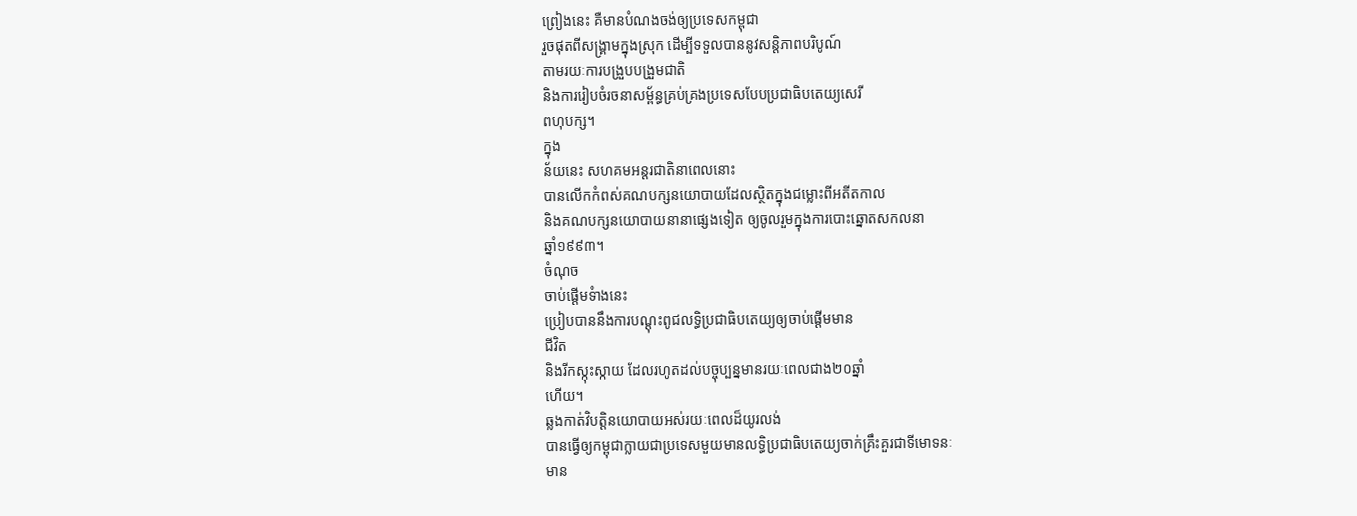ព្រៀងនេះ គឺមានបំណងចង់ឲ្យប្រទេសកម្ពុជា
រួចផុតពីសង្គ្រាមក្នុងស្រុក ដើម្បីទទួលបាននូវសន្ដិភាពបរិបូណ៍
តាមរយៈការបង្រួបបង្រួមជាតិ
និងការរៀបចំរចនាសម្ព័ន្ធគ្រប់គ្រងប្រទេសបែបប្រជាធិបតេយ្យសេរី
ពហុបក្ស។
ក្នុង
ន័យនេះ សហគមអន្ដរជាតិនាពេលនោះ
បានលើកកំពស់គណបក្សនយោបាយដែលស្ថិតក្នុងជម្លោះពីអតីតកាល
និងគណបក្សនយោបាយនានាផ្សេងទៀត ឲ្យចូលរួមក្នុងការបោះឆ្នោតសកលនា
ឆ្នាំ១៩៩៣។
ចំណុច
ចាប់ផ្ដើមទំាងនេះ
ប្រៀបបាននឹងការបណ្ដុះពូជលទ្ធិប្រជាធិបតេយ្យឲ្យចាប់ផ្ដើមមាន
ជីវិត
និងរីកស្កុះស្កាយ ដែលរហូតដល់បច្ចុប្បន្នមានរយៈពេលជាង២០ឆ្នាំ
ហើយ។
ឆ្លងកាត់វិបត្ដិនយោបាយអស់រយៈពេលដ៏យូរលង់
បានធ្វើឲ្យកម្ពុជាក្លាយជាប្រទេសមួយមានលទ្ធិប្រជាធិបតេយ្យចាក់គ្រឹះគួរជាទីមោទនៈ
មាន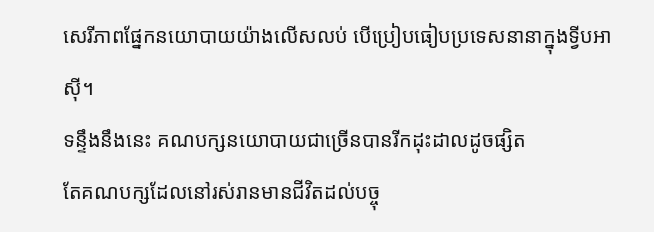សេរីភាពផ្នែកនយោបាយយ៉ាងលើសលប់ បើប្រៀបធៀបប្រទេសនានាក្នុងទ្វីបអាស៊ី។
ទន្ទឹងនឹងនេះ គណបក្សនយោបាយជាច្រើនបានរីកដុះដាលដូចផ្សិត
តែគណបក្សដែលនៅរស់រានមានជីវិតដល់បច្ចុ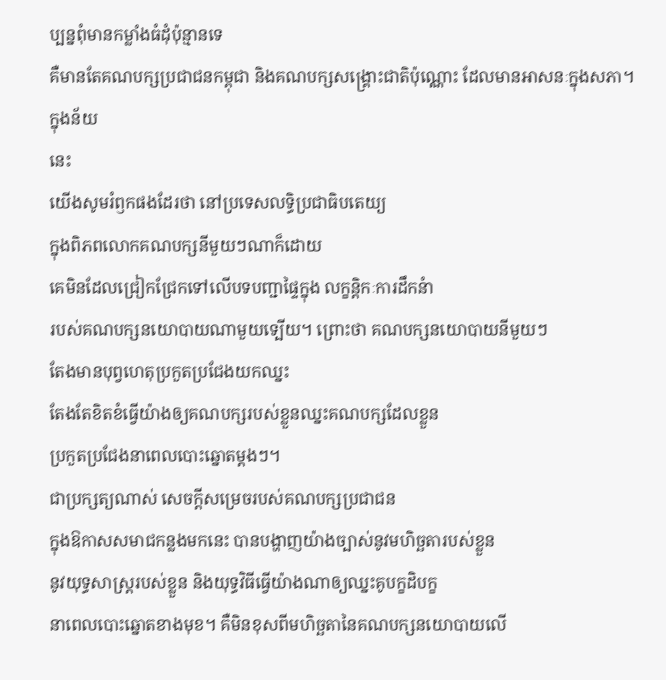ប្បន្នពុំមានកម្លាំងធំដុំប៉ុន្មានទេ
គឺមានតែគណបក្សប្រជាជនកម្ពុជា និងគណបក្សសង្រ្គោះជាតិប៉ុណ្ណោះ ដែលមានអាសនៈក្នុងសភា។
ក្នុងន័យ
នេះ
យើងសូមរំឭកផងដែរថា នៅប្រទេសលទ្ធិប្រជាធិបតេយ្យ
ក្នុងពិភពលោកគណបក្សនីមួយៗណាក៏ដោយ
គេមិនដែលជ្រៀកជ្រែកទៅលើបទបញ្ជាផ្ទៃក្នុង លក្ខន្ដិកៈការដឹកនំា
របស់គណបក្សនយោបាយណាមួយទ្បើយ។ ព្រោះថា គណបក្សនយោបាយនីមួយៗ
តែងមានបុព្វហេតុប្រកួតប្រជែងយកឈ្នះ
តែងតែខិតខំធ្វើយ៉ាងឲ្យគណបក្សរបស់ខ្លួនឈ្នះគណបក្សដែលខ្លួន
ប្រកួតប្រជែងនាពេលបោះឆ្នោតម្ដងៗ។
ជាប្រក្សត្យណាស់ សេចក្ដីសម្រេចរបស់គណបក្សប្រជាជន
ក្នុងឱកាសសមាជកន្លងមកនេះ បានបង្ហាញយ៉ាងច្បាស់នូវមហិច្ឆតារបស់ខ្លួន
នូវយុទ្ធសាស្រ្ដរបស់ខ្លួន និងយុទ្ធវិធីធ្វើយ៉ាងណាឲ្យឈ្នះគូបក្ខដិបក្ខ
នាពេលបោះឆ្នោតខាងមុខ។ គឺមិនខុសពីមហិច្ឆតានៃគណបក្សនយោបាយលើ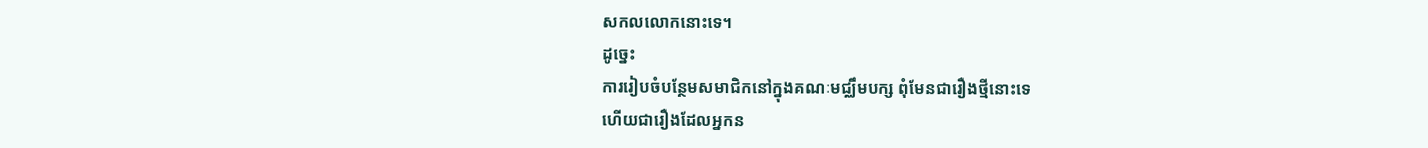សកលលោកនោះទេ។
ដូចេ្នះ
ការរៀបចំបន្ថែមសមាជិកនៅក្នុងគណៈមជ្ឈឹមបក្ស ពុំមែនជារឿងថ្មីនោះទេ
ហើយជារឿងដែលអ្នកន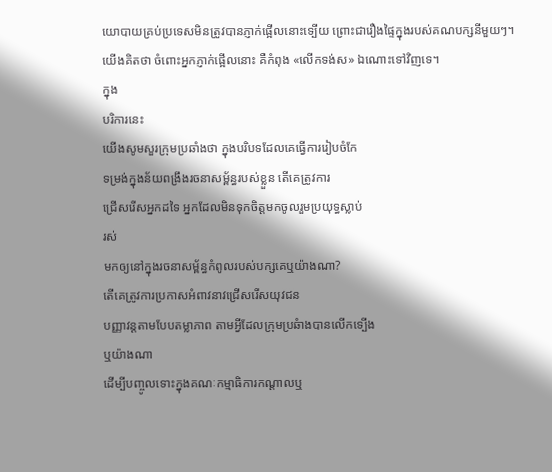យោបាយគ្រប់ប្រទេសមិនត្រូវបានភ្ញាក់ផ្អើលនោះទ្បើយ ព្រោះជារឿងផ្ទៃក្នុងរបស់គណបក្សនីមួយៗ។
យើងគិតថា ចំពោះអ្នកភ្ញាក់ផ្អើលនោះ គឺកំពុង «លើកទង់ស» ឯណោះទៅវិញទេ។
ក្នុង
បរិការនេះ
យើងសូមសួរក្រុមប្រឆាំងថា ក្នុងបរិបទដែលគេធ្វើការរៀបចំកែ
ទម្រង់ក្នុងន័យពង្រឹងរចនាសម្ព័ន្ធរបស់ខ្លួន តើគេត្រូវការ
ជ្រើសរើសអ្នកដទៃ អ្នកដែលមិនទុកចិត្ដមកចូលរួមប្រយុទ្ធស្លាប់
រស់
មកឲ្យនៅក្នុងរចនាសម្ព័ន្ធកំពូលរបស់បក្សគេឬយ៉ាងណា?
តើគេត្រូវការប្រកាសអំពាវនាវជ្រើសរើសយុវជន
បញ្ញាវន្ដតាមបែបតម្លាភាព តាមអ្វីដែលក្រុមប្រឆំាងបានលើកទ្បើង
ឬយ៉ាងណា
ដើម្បីបញ្ចូលទោះក្នុងគណៈកម្មាធិការកណ្ដាលឬ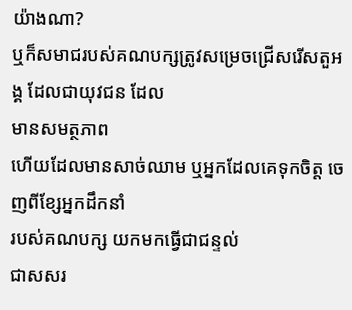យ៉ាងណា?
ឬក៏សមាជរបស់គណបក្សត្រូវសម្រេចជ្រើសរើសតួអង្គ ដែលជាយុវជន ដែល
មានសមត្ថភាព
ហើយដែលមានសាច់ឈាម ឬអ្នកដែលគេទុកចិត្ត ចេញពីខ្សែអ្នកដឹកនាំ
របស់គណបក្ស យកមកធ្វើជាជន្ទល់
ជាសសរ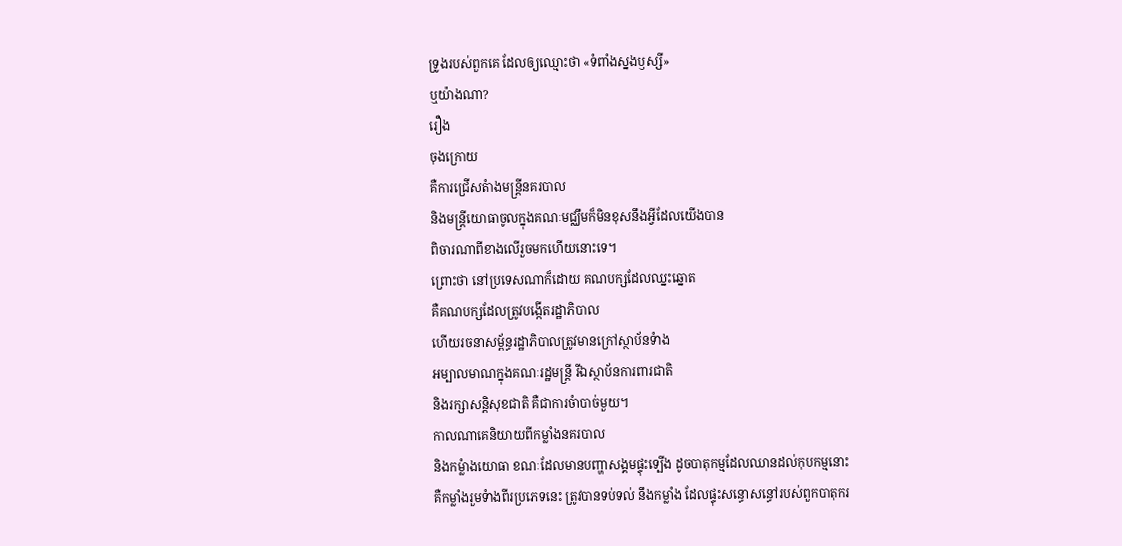ទ្រូងរបស់ពួកគេ ដែលឲ្យឈ្មោះថា «ទំពាំងស្នងឫស្សី»
ឬយ៉ាងណា?
រឿង
ចុងក្រោយ
គឺការជ្រើសតំាងមន្រ្ដីនគរបាល
និងមន្រ្ដីយោធាចូលក្នុងគណៈមជ្ឈឹមក៏មិនខុសនឹងអ្វីដែលយើងបាន
ពិចារណាពីខាងលើរួចមកហើយនោះទេ។
ព្រោះថា នៅប្រទេសណាក៏ដោយ គណបក្សដែលឈ្នះឆ្នោត
គឺគណបក្សដែលត្រូវបង្កើតរដ្ឋាភិបាល
ហើយរចនាសម្ព័ន្ធរដ្ឋាភិបាលត្រូវមានក្រៅស្ថាប័នទំាង
អម្បាលមាណក្នុងគណៈរដ្ឋមន្រ្ដី រីឯស្ថាប័នការពារជាតិ
និងរក្សាសន្ដិសុខជាតិ គឺជាការចំាបាច់មួយ។
កាលណាគេនិយាយពីកម្លាំងនគរបាល
និងកម្លំាងយោធា ខណៈដែលមានបញ្ហាសង្គមផ្ទុះទ្បើង ដូចបាតុកម្មដែលឈានដល់កុបកម្មនោះ
គឺកម្លាំងរួមទំាងពីរប្រភេទនេះ ត្រូវបានទប់ទល់ នឹងកម្លាំង ដែលផ្ទុះសន្ធោសន្ធៅរបស់ពួកបាតុករ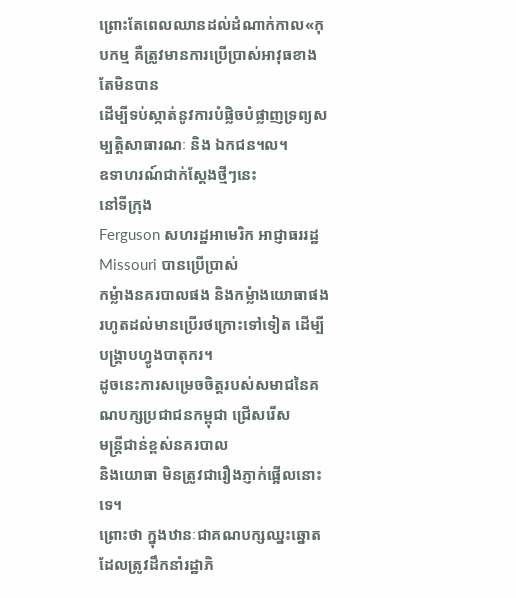ព្រោះតែពេលឈានដល់ដំណាក់កាល«កុបកម្ម គឺត្រូវមានការប្រើប្រាស់អាវុធខាងតែមិនបាន
ដើម្បីទប់ស្កាត់នូវការបំផ្លិចបំផ្លាញទ្រព្យសម្បត្ដិសាធារណៈ និង ឯកជន។ល។
ឧទាហរណ៍ជាក់ស្ដែងថ្មីៗនេះ
នៅទីក្រុង
Ferguson សហរដ្ឋអាមេរិក អាជ្ញាធររដ្ឋ Missouri បានប្រើប្រាស់
កម្លំាងនគរបាលផង និងកម្លំាងយោធាផង
រហូតដល់មានប្រើរថក្រោះទៅទៀត ដើម្បីបង្រ្តាបហ្វូងបាតុករ។
ដូចនេះការសម្រេចចិត្ដរបស់សមាជនៃគណបក្សប្រជាជនកម្ពុជា ជ្រើសរើស
មន្រ្ដីជាន់ខ្ពស់នគរបាល
និងយោធា មិនត្រូវជារឿងភ្ញាក់ផ្អើលនោះទេ។
ព្រោះថា ក្នុងឋានៈជាគណបក្សឈ្នះឆ្នោត
ដែលត្រូវដឹកនាំរដ្ឋាភិ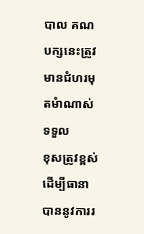បាល គណបក្សនេះត្រូវមានជំហរមុតមំាណាស់ ទទួល
ខុសត្រូវខ្ពស់ ដើម្បីធានាបាននូវការរ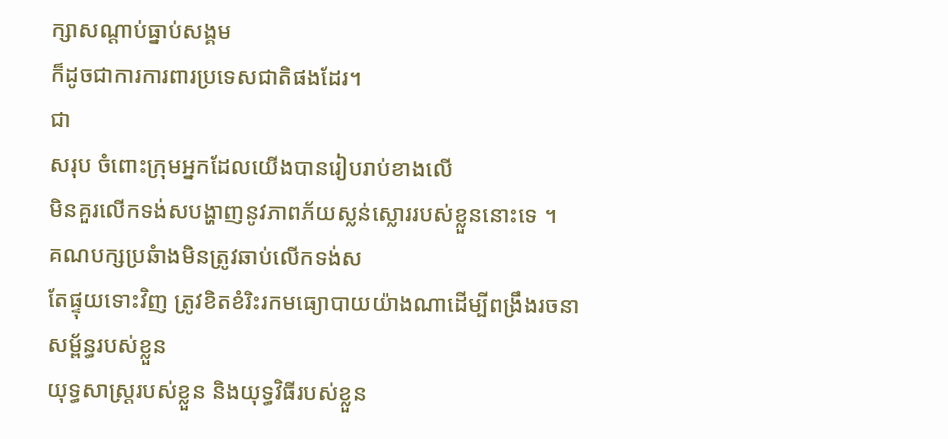ក្សាសណ្ដាប់ធ្នាប់សង្គម
ក៏ដូចជាការការពារប្រទេសជាតិផងដែរ។
ជា
សរុប ចំពោះក្រុមអ្នកដែលយើងបានរៀបរាប់ខាងលើ
មិនគួរលើកទង់សបង្ហាញនូវភាពភ័យស្លន់ស្លោររបស់ខ្លួននោះទេ ។
គណបក្សប្រឆំាងមិនត្រូវឆាប់លើកទង់ស
តែផ្ទុយទោះវិញ ត្រូវខិតខំរិះរកមធ្យោបាយយ៉ាងណាដើម្បីពង្រឹងរចនា
សម្ព័ន្ធរបស់ខ្លួន
យុទ្ធសាស្រ្ដរបស់ខ្លួន និងយុទ្ធវិធីរបស់ខ្លួន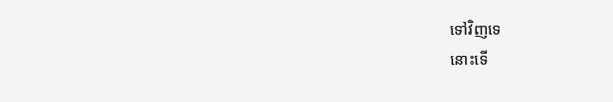ទៅវិញទេ
នោះទើ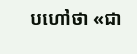បហៅថា «ជា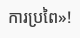ការប្រពៃ»!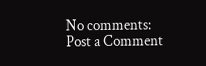No comments:
Post a Comment